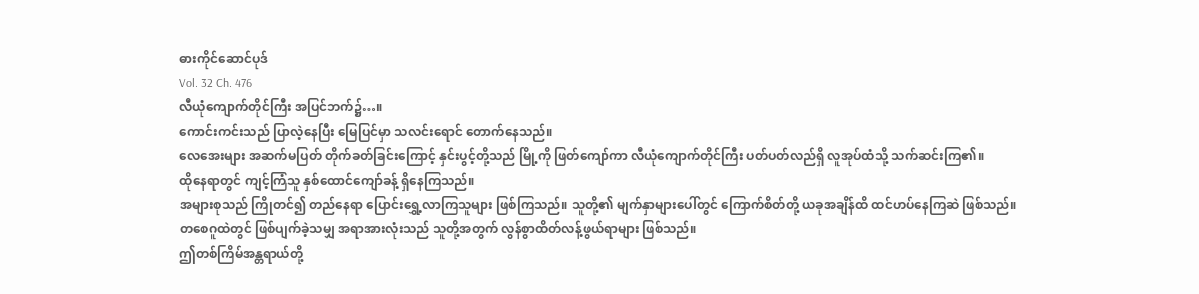ဓားကိုင်ဆောင်ပုဒ်
Vol. 32 Ch. 476
လီယုံကျောက်တိုင်ကြီး အပြင်ဘက်၌…။
ကောင်းကင်းသည် ပြာလဲ့နေပြီး မြေပြင်မှာ သလင်းရောင် တောက်နေသည်။
လေအေးများ အဆက်မပြတ် တိုက်ခတ်ခြင်းကြောင့် နှင်းပွင့်တို့သည် မြို့ကို ဖြတ်ကျော်ကာ လီယုံကျောက်တိုင်ကြီး ပတ်ပတ်လည်ရှိ လူအုပ်ထံသို့ သက်ဆင်းကြ၏။
ထိုနေရာတွင် ကျင့်ကြံသူ နှစ်ထောင်ကျော်ခန့် ရှိနေကြသည်။
အများစုသည် ကြိုတင်၍ တည်နေရာ ပြောင်းရွှေ့လာကြသူများ ဖြစ်ကြသည်။ သူတို့၏ မျက်နှာများပေါ်တွင် ကြောက်စိတ်တို့ ယခုအချိန်ထိ ထင်ဟပ်နေကြဆဲ ဖြစ်သည်။
တစေဂူထဲတွင် ဖြစ်ပျက်ခဲ့သမျှ အရာအားလုံးသည် သူတို့အတွက် လွန်စွာထိတ်လန့်ဖွယ်ရာများ ဖြစ်သည်။
ဤတစ်ကြိမ်အန္တရာယ်တို့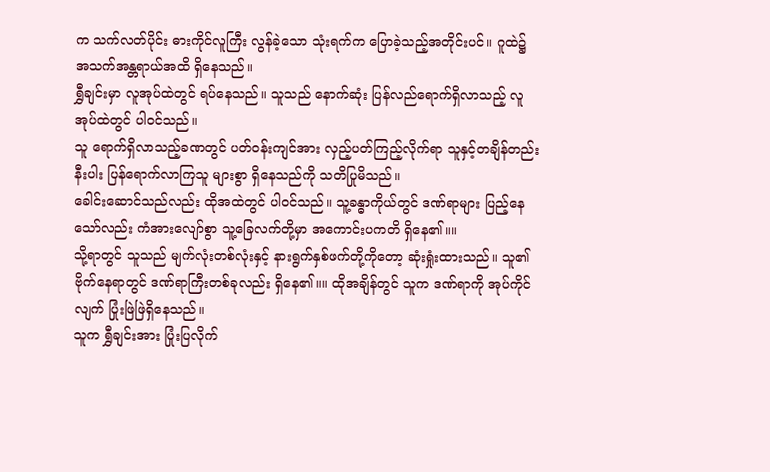က သက်လတ်ပိုင်း ဓားကိုင်လူကြီး လွန်ခဲ့သော သုံးရက်က ပြောခဲ့သည့်အတိုင်းပင်။ ဂူထဲ၌ အသက်အန္တရာယ်အထိ ရှိနေသည်။
ရွှီချင်းမှာ လူအုပ်ထဲတွင် ရပ်နေသည်။ သူသည် နောက်ဆုံး ပြန်လည်ရောက်ရှိလာသည့် လူအုပ်ထဲတွင် ပါဝင်သည်။
သူ ရောက်ရှိလာသည့်ခဏတွင် ပတ်ဝန်းကျင်အား လှည့်ပတ်ကြည့်လိုက်ရာ သူနှင့်တချိန်တည်းနီးပါး ပြန်ရောက်လာကြသူ များစွာ ရှိနေသည်ကို သတိပြုမိသည်။
ခေါင်းဆောင်သည်လည်း ထိုအထဲတွင် ပါဝင်သည်။ သူ့ခန္ဓာကိုယ်တွင် ဒဏ်ရာများ ပြည့်နေသော်လည်း ကံအားလျော်စွာ သူ့ခြေလက်တို့မှာ အကောင်းပကတိ ရှိနေ၏။။
သို့ရာတွင် သူသည် မျက်လုံးတစ်လုံးနှင့် နားရွက်နှစ်ဖက်တို့ကိုတော့ ဆုံးရှုံးထားသည်။ သူ၏ ဗိုက်နေရာတွင် ဒဏ်ရာကြီးတစ်ခုလည်း ရှိနေ၏။။ ထိုအချိန်တွင် သူက ဒဏ်ရာကို အုပ်ကိုင်လျက် ပြုံးဖြဲဖြဲရှိနေသည်။
သူက ရွှီချင်းအား ပြုံးပြလိုက်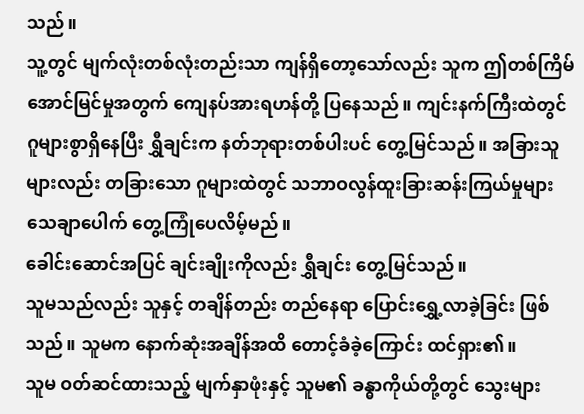သည်။
သူ့တွင် မျက်လုံးတစ်လုံးတည်းသာ ကျန်ရှိတော့သော်လည်း သူက ဤတစ်ကြိမ် အောင်မြင်မှုအတွက် ကျေနပ်အားရဟန်တို့ ပြနေသည်။ ကျင်းနက်ကြီးထဲတွင် ဂူများစွာရှိနေပြီး ရွှီချင်းက နတ်ဘုရားတစ်ပါးပင် တွေ့မြင်သည်။ အခြားသူများလည်း တခြားသော ဂူများထဲတွင် သဘာဝလွန်ထူးခြားဆန်းကြယ်မှုများ သေချာပေါက် တွေ့ကြုံပေလိမ့်မည်။
ခေါင်းဆောင်အပြင် ချင်းချိုးကိုလည်း ရွှီချင်း တွေ့မြင်သည်။
သူမသည်လည်း သူနှင့် တချိန်တည်း တည်နေရာ ပြောင်းရွှေ့လာခဲ့ခြင်း ဖြစ်သည်။ သူမက နောက်ဆုံးအချိန်အထိ တောင့်ခံခဲ့ကြောင်း ထင်ရှား၏။
သူမ ဝတ်ဆင်ထားသည့် မျက်နှာဖုံးနှင့် သူမ၏ ခန္ဓာကိုယ်တို့တွင် သွေးများ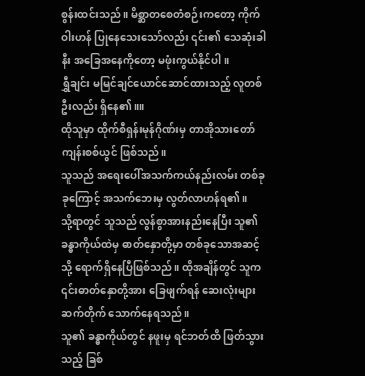စွန်းထင်းသည်။ မိစ္ဆာတစေတံစဉ်းကတော့ ကိုက်ဝါးဟန် ပြုနေသေးသော်လည်း ၎င်း၏ သေဆုံးခါနီး အခြေအနေကိုတော့ မဖုံးကွယ်နိုင်ပါ။
ရွှီချင်း မမြင်ချင်ယောင်ဆောင်ထားသည့် လူတစ်ဦးလည်း ရှိနေ၏။။
ထိုသူမှာ ထိုက်စီရှန်းမုန်ဂိုဏ်းမှ တာအိုသားတော်ကျန်းစစ်ယွင် ဖြစ်သည်။
သူသည် အရေးပေါ်အသက်ကယ်နည်းလမ်း တစ်ခုခုကြောင့် အသက်ဘေးမှ လွတ်လာဟန်ရ၏။
သို့ရာတွင် သူသည် လွန်စွာအားနည်းနေပြီး သူ၏ ခန္ဓာကိုယ်ထဲမှ ဓာတ်နှောတို့မှာ တစ်ခုသောအဆင့်သို့ ရောက်ရှိနေပြီဖြစ်သည်။ ထိုအချိန်တွင် သူက ၎င်းဓာတ်နှောတို့အား ခြေဖျက်ရန် ဆေးလုံးများ ဆက်တိုက် သောက်နေရသည်။
သူ၏ ခန္ဓာကိုယ်တွင် နဖူးမှ ရင်ဘတ်ထိ ဖြတ်သွားသည့် ခြစ်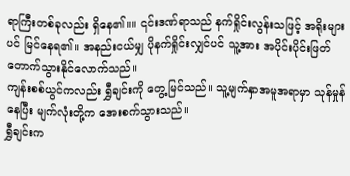ရာကြီးတစ်ခုလည်း ရှိနေ၏။။ ၎င်းဒဏ်ရာသည် နက်ရှိုင်းလွန်းသဖြင့် အရိုးများပင် မြင်နေရ၏။ အနည်းငယ်မျှ ပိုနက်ရှိုင်းလျှင်ပင် သူ့အား အပိုင်းပိုင်းဖြတ်တောက်သွားနိုင်လောက်သည်။
ကျန်းစစ်ယွင်ကလည်း ရွှီချင်းကို တွေ့မြင်သည်။ သူ့မျက်နှာအမူအရာမှာ သုန်မှုန်နေပြီး မျက်လုံးတို့က အေးစက်သွားသည်။
ရွှီချင်းက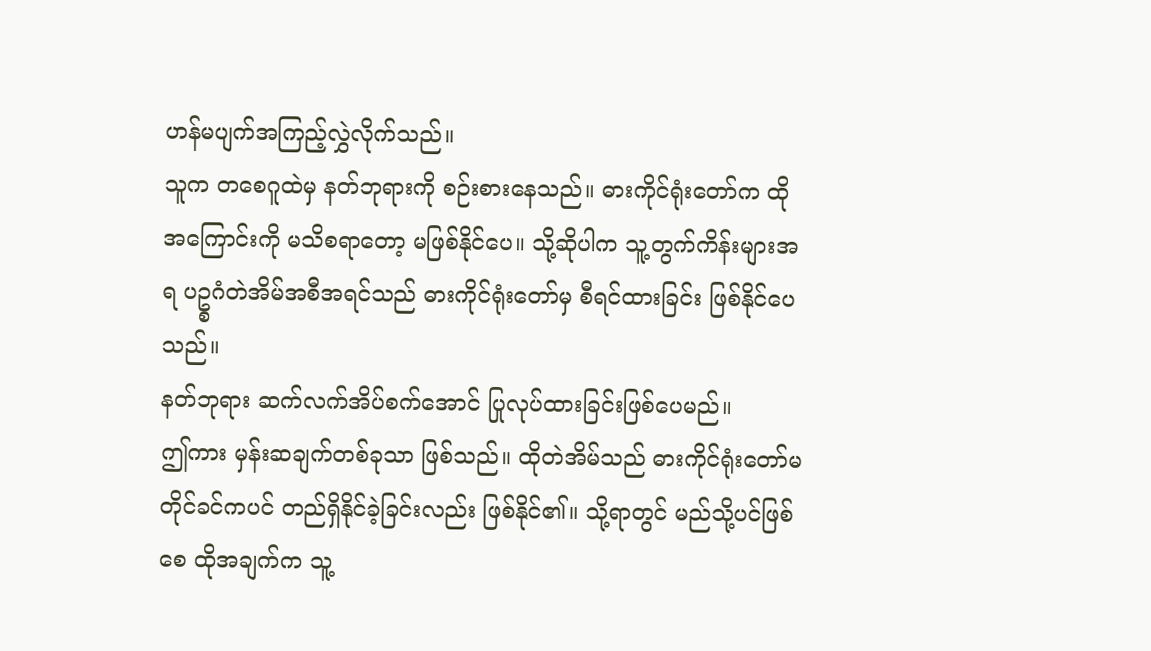ဟန်မပျက်အကြည့်လွှဲလိုက်သည်။
သူက တစေဂူထဲမှ နတ်ဘုရားကို စဉ်းစားနေသည်။ ဓားကိုင်ရုံးတော်က ထိုအကြောင်းကို မသိစရာတော့ မဖြစ်နိုင်ပေ။ သို့ဆိုပါက သူ့တွက်ကိန်းများအရ ပဥ္စဂံတဲအိမ်အစီအရင်သည် ဓားကိုင်ရုံးတော်မှ စီရင်ထားခြင်း ဖြစ်နိုင်ပေသည်။
နတ်ဘုရား ဆက်လက်အိပ်စက်အောင် ပြုလုပ်ထားခြင်းဖြစ်ပေမည်။
ဤကား မှန်းဆချက်တစ်ခုသာ ဖြစ်သည်။ ထိုတဲအိမ်သည် ဓားကိုင်ရုံးတော်မတိုင်ခင်ကပင် တည်ရှိနိုင်ခဲ့ခြင်းလည်း ဖြစ်နိုင်၏။ သို့ရာတွင် မည်သို့ပင်ဖြစ်စေ ထိုအချက်က သူ့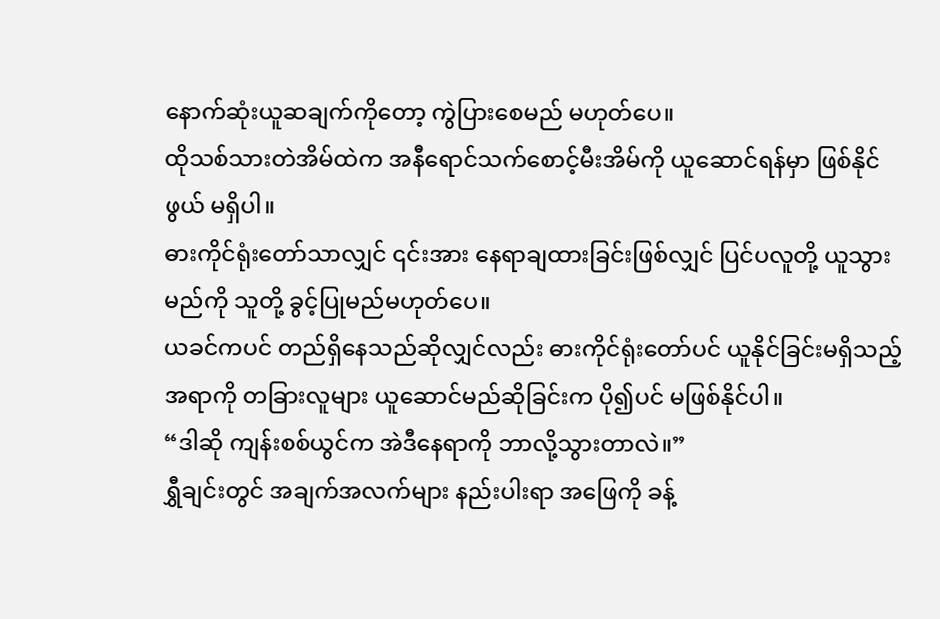နောက်ဆုံးယူဆချက်ကိုတော့ ကွဲပြားစေမည် မဟုတ်ပေ။
ထိုသစ်သားတဲအိမ်ထဲက အနီရောင်သက်စောင့်မီးအိမ်ကို ယူဆောင်ရန်မှာ ဖြစ်နိုင်ဖွယ် မရှိပါ။
ဓားကိုင်ရုံးတော်သာလျှင် ၎င်းအား နေရာချထားခြင်းဖြစ်လျှင် ပြင်ပလူတို့ ယူသွားမည်ကို သူတို့ ခွင့်ပြုမည်မဟုတ်ပေ။
ယခင်ကပင် တည်ရှိနေသည်ဆိုလျှင်လည်း ဓားကိုင်ရုံးတော်ပင် ယူနိုင်ခြင်းမရှိသည့်အရာကို တခြားလူများ ယူဆောင်မည်ဆိုခြင်းက ပို၍ပင် မဖြစ်နိုင်ပါ။
“ဒါဆို ကျန်းစစ်ယွင်က အဲဒီနေရာကို ဘာလို့သွားတာလဲ။”
ရွှီချင်းတွင် အချက်အလက်များ နည်းပါးရာ အဖြေကို ခန့်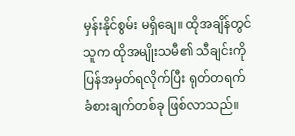မှန်းနိုင်စွမ်း မရှိချေ။ ထိုအချိန်တွင် သူက ထိုအမျိုးသမီ၏ သီချင်းကို ပြန်အမှတ်ရလိုက်ပြီး ရုတ်တရက် ခံစားချက်တစ်ခု ဖြစ်လာသည်။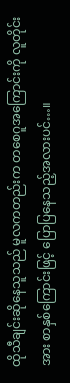ထိုသီချင်းဆိုနေသူသည် မူလကတည်းက တစေဂူအကြောင်းကို လူတိုင်းအား စာနှစ်ကြောင်းဖြင့် ပြောပြနေသည့်အလားပင်…။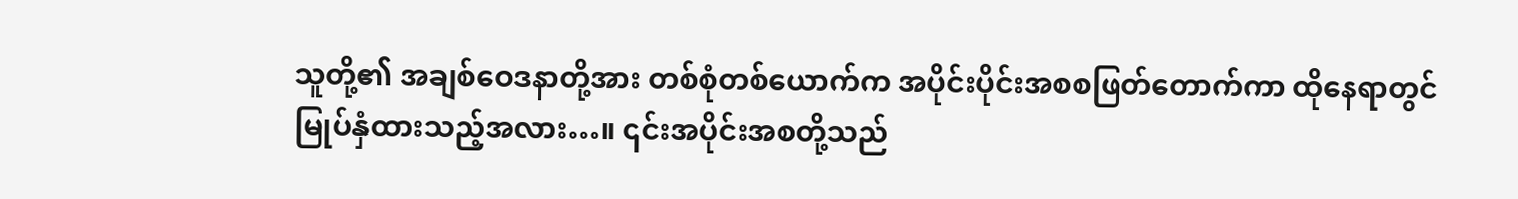သူတို့၏ အချစ်ဝေဒနာတို့အား တစ်စုံတစ်ယောက်က အပိုင်းပိုင်းအစစဖြတ်တောက်ကာ ထိုနေရာတွင် မြုပ်နှံထားသည့်အလား…။ ၎င်းအပိုင်းအစတို့သည်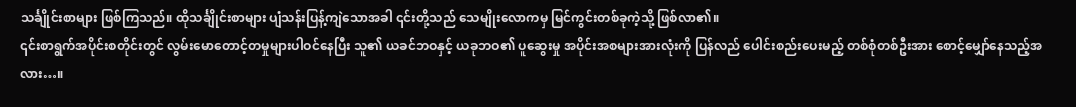သင်္ချိုင်းစာများ ဖြစ်ကြသည်။ ထိုသင်္ချိုင်းစာများ ပျံသန်းပြန့်ကျဲသောအခါ ၎င်းတို့သည် သေမျိုးလောကမှ မြင်ကွင်းတစ်ခုကဲ့သို့ ဖြစ်လာ၏။
၎င်းစာရွက်အပိုင်းစတိုင်းတွင် လွမ်းမောတောင့်တမှုများပါဝင်နေပြီး သူ၏ ယခင်ဘဝနှင့် ယခုဘဝ၏ ပူဆွေးမှု အပိုင်းအစများအားလုံးကို ပြန်လည် ပေါင်းစည်းပေးမည့် တစ်စုံတစ်ဦးအား စောင့်မျှော်နေသည့်အလား…။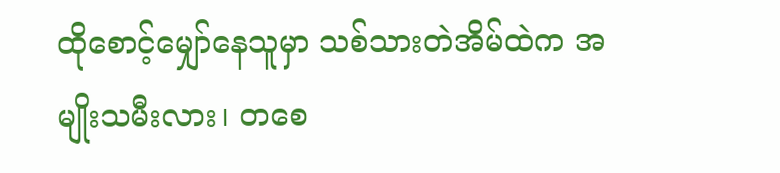ထိုစောင့်မျှော်နေသူမှာ သစ်သားတဲအိမ်ထဲက အမျိုးသမီးလား၊ တစေ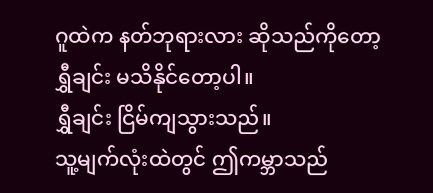ဂူထဲက နတ်ဘုရားလား ဆိုသည်ကိုတော့ ရွှီချင်း မသိနိုင်တော့ပါ။
ရွှီချင်း ငြိမ်ကျသွားသည်။
သူ့မျက်လုံးထဲတွင် ဤကမ္ဘာသည်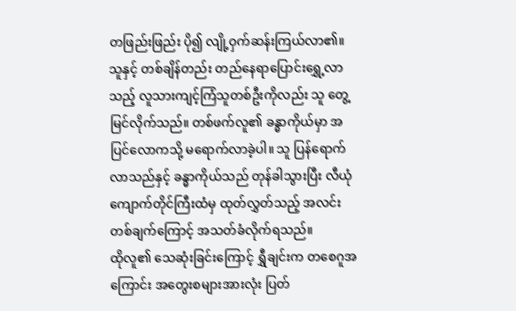တဖြည်းဖြည်း ပို၍ လျို့ဝှက်ဆန်းကြယ်လာ၏။
သူနှင့် တစ်ချိန်တည်း တည်နေရာပြောင်းရွှေ့လာသည့် လူသားကျင့်ကြံသူတစ်ဦးကိုလည်း သူ တွေ့မြင်လိုက်သည်။ တစ်ဖက်လူ၏ ခန္ဓာကိုယ်မှာ အပြင်လောကသို့ မရောက်လာခဲ့ပါ။ သူ ပြန်ရောက်လာသည်နှင့် ခန္ဓာကိုယ်သည် တုန်ခါသွားပြီး လီယုံကျောက်တိုင်ကြီးထံမှ ထုတ်လွှတ်သည့် အလင်းတစ်ချက်ကြောင့် အသတ်ခံလိုက်ရသည်။
ထိုလူ၏ သေဆုံးခြင်းကြောင့် ရွှီချင်းက တစေဂူအကြောင်း အတွေးစများအားလုံး ပြတ်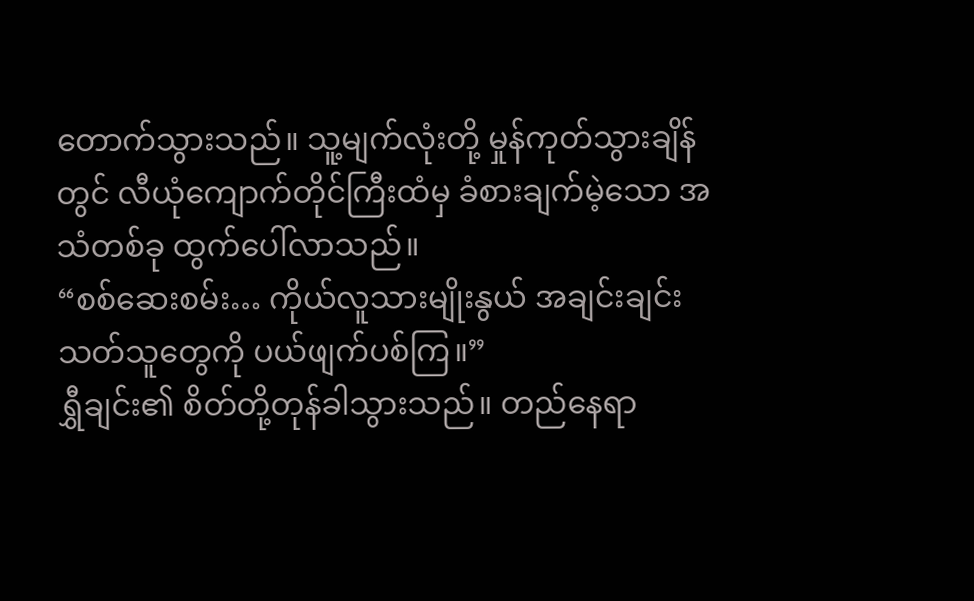တောက်သွားသည်။ သူ့မျက်လုံးတို့ မှုန်ကုတ်သွားချိန်တွင် လီယုံကျောက်တိုင်ကြီးထံမှ ခံစားချက်မဲ့သော အသံတစ်ခု ထွက်ပေါ်လာသည်။
“စစ်ဆေးစမ်း… ကိုယ်လူသားမျိုးနွယ် အချင်းချင်း သတ်သူတွေကို ပယ်ဖျက်ပစ်ကြ။”
ရွှီချင်း၏ စိတ်တို့တုန်ခါသွားသည်။ တည်နေရာ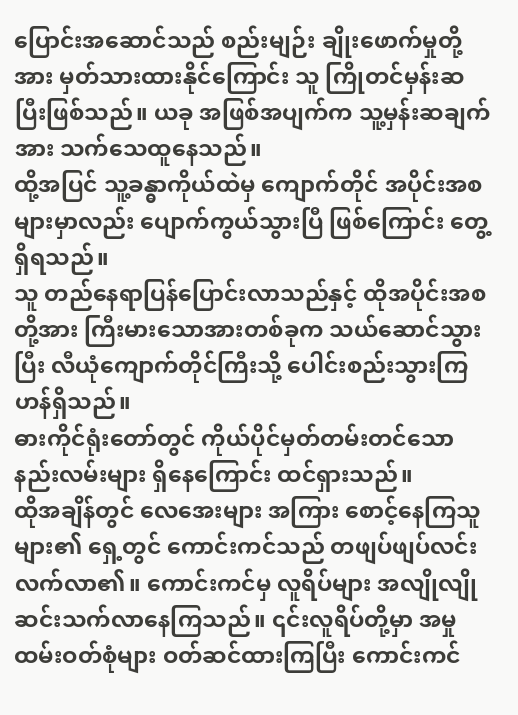ပြောင်းအဆောင်သည် စည်းမျဉ်း ချိုးဖောက်မှုတို့အား မှတ်သားထားနိုင်ကြောင်း သူ ကြိုတင်မှန်းဆပြီးဖြစ်သည်။ ယခု အဖြစ်အပျက်က သူ့မှန်းဆချက်အား သက်သေထူနေသည်။
ထို့အပြင် သူ့ခန္ဓာကိုယ်ထဲမှ ကျောက်တိုင် အပိုင်းအစများမှာလည်း ပျောက်ကွယ်သွားပြီ ဖြစ်ကြောင်း တွေ့ရှိရသည်။
သူ တည်နေရာပြန်ပြောင်းလာသည်နှင့် ထိုအပိုင်းအစတို့အား ကြီးမားသောအားတစ်ခုက သယ်ဆောင်သွားပြီး လီယုံကျောက်တိုင်ကြီးသို့ ပေါင်းစည်းသွားကြဟန်ရှိသည်။
ဓားကိုင်ရုံးတော်တွင် ကိုယ်ပိုင်မှတ်တမ်းတင်သော နည်းလမ်းများ ရှိနေကြောင်း ထင်ရှားသည်။
ထိုအချိန်တွင် လေအေးများ အကြား စောင့်နေကြသူများ၏ ရှေ့တွင် ကောင်းကင်သည် တဖျပ်ဖျပ်လင်းလက်လာ၏။ ကောင်းကင်မှ လူရိပ်များ အလျိုလျို ဆင်းသက်လာနေကြသည်။ ၎င်းလူရိပ်တို့မှာ အမှုထမ်းဝတ်စုံများ ဝတ်ဆင်ထားကြပြီး ကောင်းကင်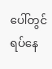ပေါ်တွင် ရပ်နေ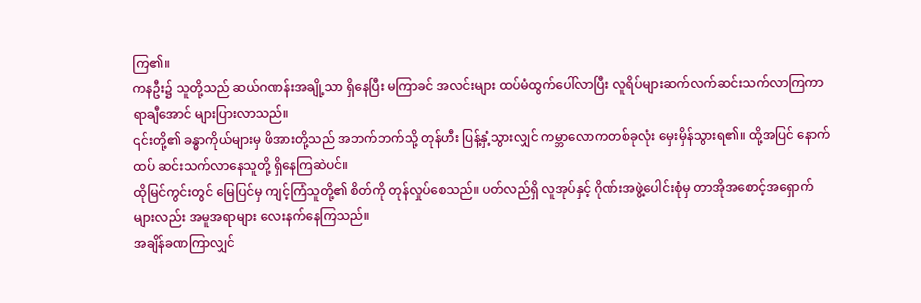ကြ၏။
ကနဦး၌ သူတို့သည် ဆယ်ဂဏန်းအချို့သာ ရှိနေပြီး မကြာခင် အလင်းများ ထပ်မံထွက်ပေါ်လာပြီး လူရိပ်များဆက်လက်ဆင်းသက်လာကြကာ ရာချီအောင် များပြားလာသည်။
၎င်းတို့၏ ခန္ဓာကိုယ်များမှ ဖိအားတို့သည် အဘက်ဘက်သို့ တုန်ဟီး ပြန့်နှံ့သွားလျှင် ကမ္ဘာလောကတစ်ခုလုံး မှေးမှိန်သွားရ၏။ ထို့အပြင် နောက်ထပ် ဆင်းသက်လာနေသူတို့ ရှိနေကြဆဲပင်။
ထိုမြင်ကွင်းတွင် မြေပြင်မှ ကျင့်ကြံသူတို့၏ စိတ်ကို တုန်လှုပ်စေသည်။ ပတ်လည်ရှိ လူအုပ်နှင့် ဂိုဏ်းအဖွဲ့ပေါင်းစုံမှ တာအိုအစောင့်အရှောက်များလည်း အမူအရာများ လေးနက်နေကြသည်။
အချိန်ခဏကြာလျှင်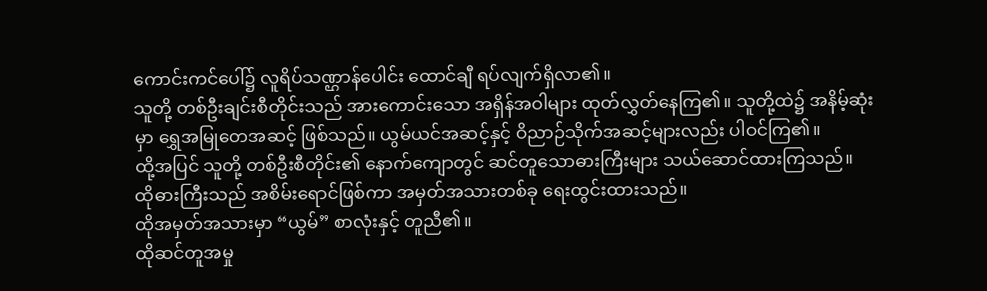ကောင်းကင်ပေါ်၌ လူရိပ်သဏ္ဌာန်ပေါင်း ထောင်ချီ ရပ်လျက်ရှိလာ၏။
သူတို့ တစ်ဦးချင်းစီတိုင်းသည် အားကောင်းသော အရှိန်အဝါများ ထုတ်လွှတ်နေကြ၏။ သူတို့ထဲ၌ အနိမ့်ဆုံးမှာ ရွှေအမြုတေအဆင့် ဖြစ်သည်။ ယွမ်ယင်အဆင့်နှင့် ဝိညာဉ်သိုက်အဆင့်များလည်း ပါဝင်ကြ၏။
ထို့အပြင် သူတို့ တစ်ဦးစီတိုင်း၏ နောက်ကျောတွင် ဆင်တူသောဓားကြီးများ သယ်ဆောင်ထားကြသည်။
ထိုဓားကြီးသည် အစိမ်းရောင်ဖြစ်ကာ အမှတ်အသားတစ်ခု ရေးထွင်းထားသည်။
ထိုအမှတ်အသားမှာ “ယွမ်” စာလုံးနှင့် တူညီ၏။
ထိုဆင်တူအမှု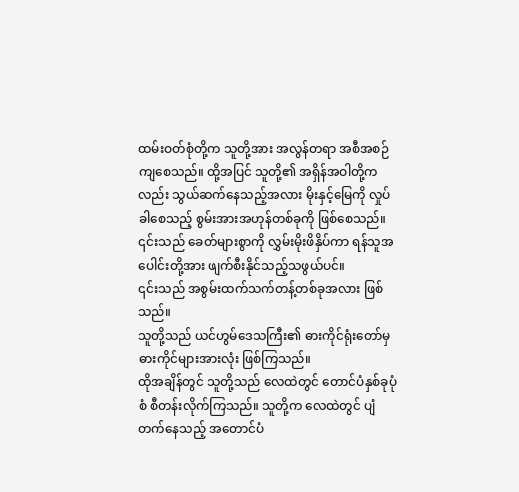ထမ်းဝတ်စုံတို့က သူတို့အား အလွန်တရာ အစီအစဉ်ကျစေသည်။ ထို့အပြင် သူတို့၏ အရှိန်အဝါတို့ကလည်း သွယ်ဆက်နေသည့်အလား မိုးနှင့်မြေကို လှုပ်ခါစေသည့် စွမ်းအားအဟုန်တစ်ခုကို ဖြစ်စေသည်။ ၎င်းသည် ခေတ်များစွာကို လွှမ်းမိုးဖိနှိပ်ကာ ရန်သူအပေါင်းတို့အား ဖျက်စီးနိုင်သည့်သဖွယ်ပင်။
၎င်းသည် အစွမ်းထက်သက်တန့်တစ်ခုအလား ဖြစ်သည်။
သူတို့သည် ယင်ဟွမ်ဒေသကြီး၏ ဓားကိုင်ရုံးတော်မှ ဓားကိုင်များအားလုံး ဖြစ်ကြသည်။
ထိုအချိန်တွင် သူတို့သည် လေထဲတွင် တောင်ပံနှစ်ခုပုံစံ စီတန်းလိုက်ကြသည်။ သူတို့က လေထဲတွင် ပျံတက်နေသည့် အတောင်ပံ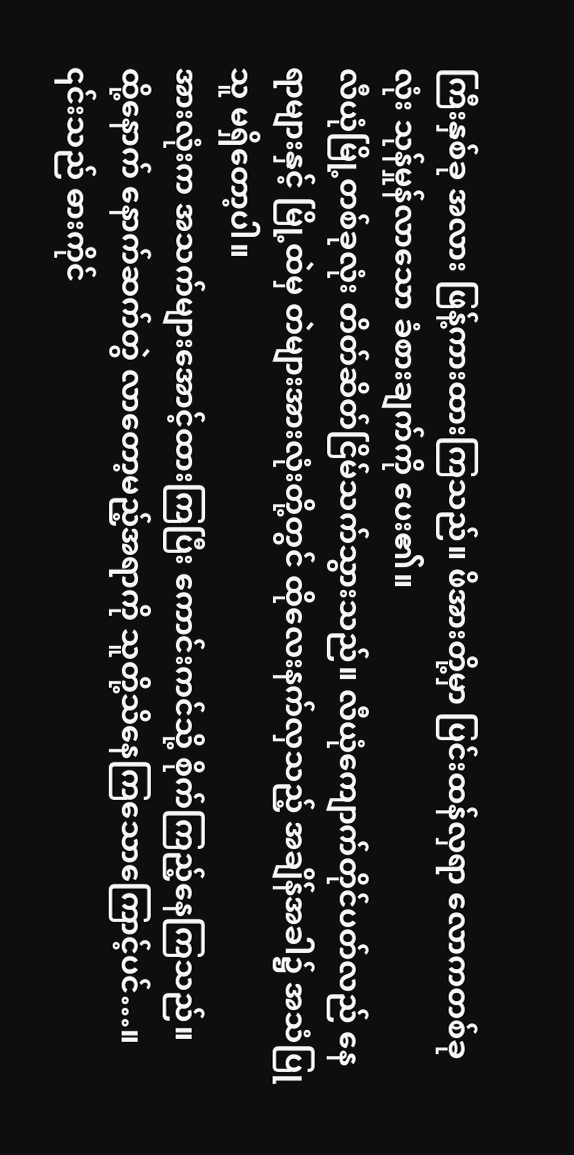ကြီးနှစ်ခု အလား ဖြန့်ကားထားကြသည်။ ဖိအားတို့မှာ ပြင်းထန်လှရာ လောကတစ်ခုလုံး သုန်မှုန်လာသော ခံစားချက်ကို ပေး၏။
လီယုံမြို့တစ်ခုလုံး တိတ်ဆိတ်ငြိမ်သက်သွားသည်။ လီယုံကျောက်တိုင်ပတ်လည် နေရာများနှင့် မြို့ထဲမှ တဲများအားလုံးတို့တွင် ထိုလေးနက်လှသည့် အချိန်အခါ၌ အသံပြုသူ မရှိတော့ပါ။
အားလုံးက အသက်များအောင့်ထားကြပြီး ကောင်းကင်သို့ စိုက်ကြည့်နေကြသည်။
ထို့နောက် နောက်ဆက်တွဲ လာတော့မည့်အရာကို သူတို့သိနေကြသောကြောင့်ပင်…။ ၎င်းသည် ဓားကိုင်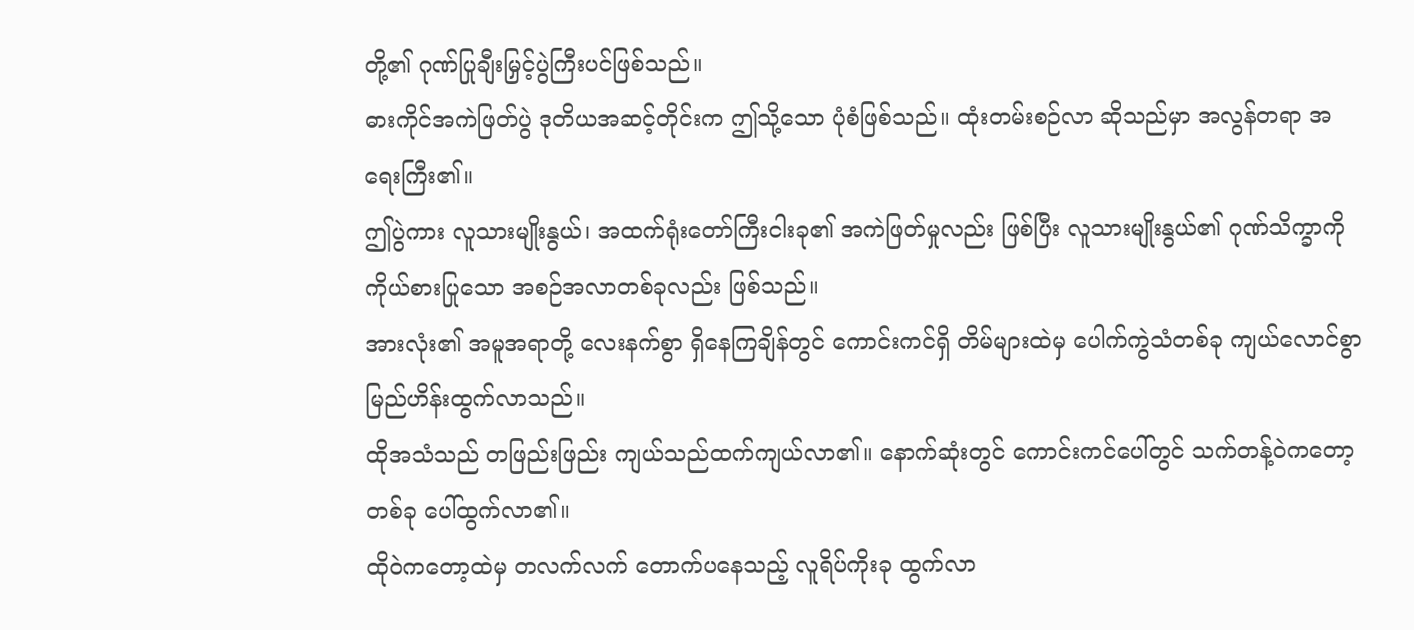တို့၏ ဂုဏ်ပြုချီးမြှင့်ပွဲကြီးပင်ဖြစ်သည်။
ဓားကိုင်အကဲဖြတ်ပွဲ ဒုတိယအဆင့်တိုင်းက ဤသို့သော ပုံစံဖြစ်သည်။ ထုံးတမ်းစဉ်လာ ဆိုသည်မှာ အလွန်တရာ အရေးကြီး၏။
ဤပွဲကား လူသားမျိုးနွယ်၊ အထက်ရုံးတော်ကြီးငါးခု၏ အကဲဖြတ်မှုလည်း ဖြစ်ပြီး လူသားမျိုးနွယ်၏ ဂုဏ်သိက္ခာကို ကိုယ်စားပြုသော အစဉ်အလာတစ်ခုလည်း ဖြစ်သည်။
အားလုံး၏ အမူအရာတို့ လေးနက်စွာ ရှိနေကြချိန်တွင် ကောင်းကင်ရှိ တိမ်များထဲမှ ပေါက်ကွဲသံတစ်ခု ကျယ်လောင်စွာ မြည်ဟိန်းထွက်လာသည်။
ထိုအသံသည် တဖြည်းဖြည်း ကျယ်သည်ထက်ကျယ်လာ၏။ နောက်ဆုံးတွင် ကောင်းကင်ပေါ်တွင် သက်တန့်ဝဲကတော့တစ်ခု ပေါ်ထွက်လာ၏။
ထိုဝဲကတော့ထဲမှ တလက်လက် တောက်ပနေသည့် လူရိပ်ကိုးခု ထွက်လာ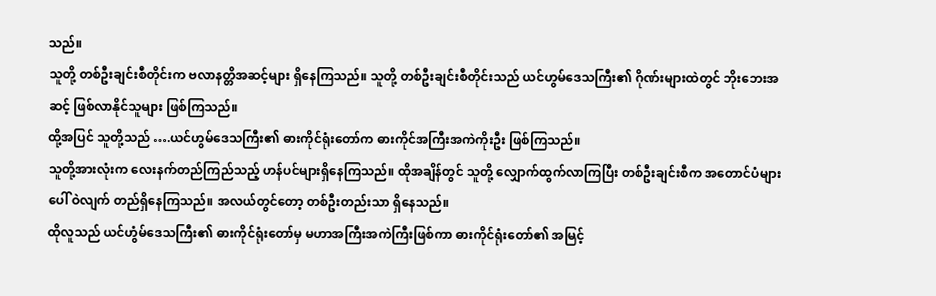သည်။
သူတို့ တစ်ဦးချင်းစီတိုင်းက ဗလာနတ္တိအဆင့်များ ရှိနေကြသည်။ သူတို့ တစ်ဦးချင်းစီတိုင်းသည် ယင်ဟွမ်ဒေသကြီး၏ ဂိုဏ်းများထဲတွင် ဘိုးဘေးအဆင့် ဖြစ်လာနိုင်သူများ ဖြစ်ကြသည်။
ထို့အပြင် သူတို့သည် ….ယင်ဟွမ်ဒေသကြီး၏ ဓားကိုင်ရုံးတော်က ဓားကိုင်အကြီးအကဲကိုးဦး ဖြစ်ကြသည်။
သူတို့အားလုံးက လေးနက်တည်ကြည်သည့် ဟန်ပင်များရှိနေကြသည်။ ထိုအချိန်တွင် သူတို့ လျှောက်ထွက်လာကြပြီး တစ်ဦးချင်းစီက အတောင်ပံများပေါ် ဝဲလျက် တည်ရှိနေကြသည်။ အလယ်တွင်တော့ တစ်ဦးတည်းသာ ရှိနေသည်။
ထိုလူသည် ယင်ဟွံမ်ဒေသကြီး၏ ဓားကိုင်ရုံးတော်မှ မဟာအကြီးအကဲကြီးဖြစ်ကာ ဓားကိုင်ရုံးတော်၏ အမြင့်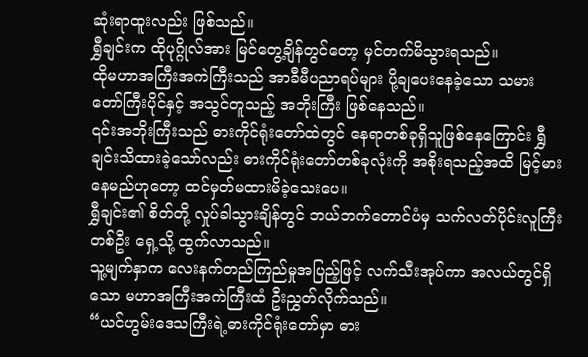ဆုံးရာထူးလည်း ဖြစ်သည်။
ရွှီချင်းက ထိုပုဂ္ဂိုလ်အား မြင်တွေ့ချိန်တွင်တော့ မှင်တက်မိသွားရသည်။
ထိုမဟာအကြီးအကဲကြီးသည် အာခီမီပညာရပ်များ ပို့ချပေးနေခဲ့သော သမားတော်ကြီးပိုင်နှင့် အသွင်တူသည့် အဘိုးကြီး ဖြစ်နေသည်။
၎င်းအဘိုးကြီးသည် ဓားကိုင်ရုံးတော်ထဲတွင် နေရာတစ်ခုရှိသူဖြစ်နေကြောင်း ရွှီချင်းသိထားခဲ့သော်လည်း ဓားကိုင်ရုံးတော်တစ်ခုလုံးကို အစိုးရသည့်အထိ မြင့်မားနေမည်ဟုတော့ ထင်မှတ်မထားမိခဲ့သေးပေ။
ရွှီချင်း၏ စိတ်တို့ လှုပ်ခါသွားချိန်တွင် ဘယ်ဘက်တောင်ပံမှ သက်လတ်ပိုင်းလူကြီးတစ်ဦး ရှေ့သို့ ထွက်လာသည်။
သူ့မျက်နှာက လေးနက်တည်ကြည်မှုအပြည့်ဖြင့် လက်သီးအုပ်ကာ အလယ်တွင်ရှိသော မဟာအကြီးအကဲကြီးထံ ဦးညွှတ်လိုက်သည်။
“ယင်ဟွမ်းဒေသကြီးရဲ့ဓားကိုင်ရုံးတော်မှာ ဓား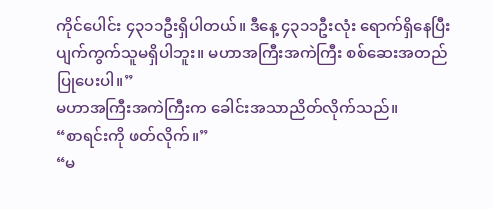ကိုင်ပေါင်း ၄၃၁၁ဦးရှိပါတယ်။ ဒီနေ့ ၄၃၁၁ဦးလုံး ရောက်ရှိနေပြီး ပျက်ကွက်သူမရှိပါဘူး။ မဟာအကြီးအကဲကြီး စစ်ဆေးအတည်ပြုပေးပါ။”
မဟာအကြီးအကဲကြီးက ခေါင်းအသာညိတ်လိုက်သည်။
“စာရင်းကို ဖတ်လိုက်။”
“မ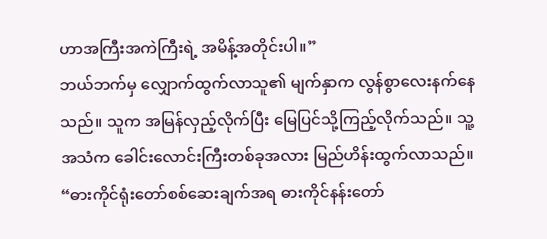ဟာအကြီးအကဲကြီးရဲ့ အမိန့်အတိုင်းပါ။”
ဘယ်ဘက်မှ လျှောက်ထွက်လာသူ၏ မျက်နှာက လွန်စွာလေးနက်နေသည်။ သူက အမြန်လှည့်လိုက်ပြီး မြေပြင်သို့ကြည့်လိုက်သည်။ သူ့အသံက ခေါင်းလောင်းကြီးတစ်ခုအလား မြည်ဟိန်းထွက်လာသည်။
“ဓားကိုင်ရုံးတော်စစ်ဆေးချက်အရ ဓားကိုင်နန်းတော်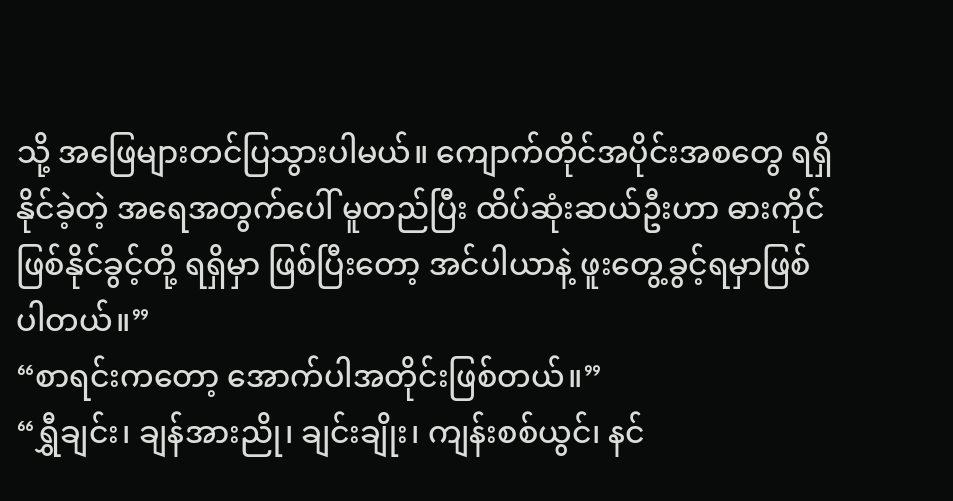သို့ အဖြေများတင်ပြသွားပါမယ်။ ကျောက်တိုင်အပိုင်းအစတွေ ရရှိနိုင်ခဲ့တဲ့ အရေအတွက်ပေါ် မူတည်ပြီး ထိပ်ဆုံးဆယ်ဦးဟာ ဓားကိုင်ဖြစ်နိုင်ခွင့်တို့ ရရှိမှာ ဖြစ်ပြီးတော့ အင်ပါယာနဲ့ ဖူးတွေ့ခွင့်ရမှာဖြစ်ပါတယ်။”
“စာရင်းကတော့ အောက်ပါအတိုင်းဖြစ်တယ်။”
“ရွှီချင်း၊ ချန်အားညို၊ ချင်းချိုး၊ ကျန်းစစ်ယွင်၊ နင်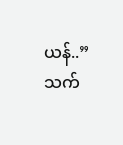ယန်..”
သက်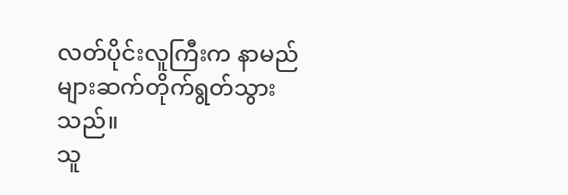လတ်ပိုင်းလူကြီးက နာမည်များဆက်တိုက်ရွတ်သွားသည်။
သူ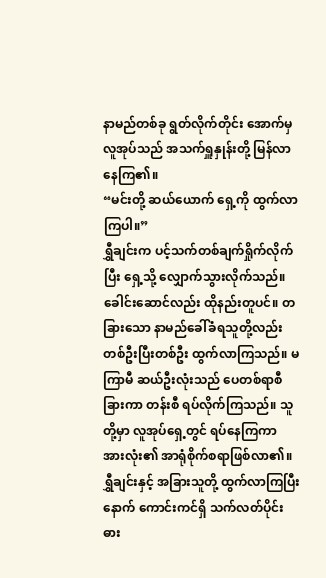နာမည်တစ်ခု ရွတ်လိုက်တိုင်း အောက်မှလူအုပ်သည် အသက်ရှူနှုန်းတို့ မြန်လာနေကြ၏။
“မင်းတို့ ဆယ်ယောက် ရှေ့ကို ထွက်လာကြပါ။”
ရွှီချင်းက ပင့်သက်တစ်ချက်ရှိုက်လိုက်ပြီး ရှေ့သို့ လျှောက်သွားလိုက်သည်။
ခေါင်းဆောင်လည်း ထိုနည်းတူပင်။ တခြားသော နာမည်ခေါ်ခံရသူတို့လည်း တစ်ဦးပြီးတစ်ဦး ထွက်လာကြသည်။ မကြာမီ ဆယ်ဦးလုံးသည် ပေတစ်ရာစီခြားကာ တန်းစီ ရပ်လိုက်ကြသည်။ သူတို့မှာ လူအုပ်ရှေ့တွင် ရပ်နေကြကာ အားလုံး၏ အာရုံစိုက်စရာဖြစ်လာ၏။
ရွှီချင်းနှင့် အခြားသူတို့ ထွက်လာကြပြီးနောက် ကောင်းကင်ရှိ သက်လတ်ပိုင်း ဓား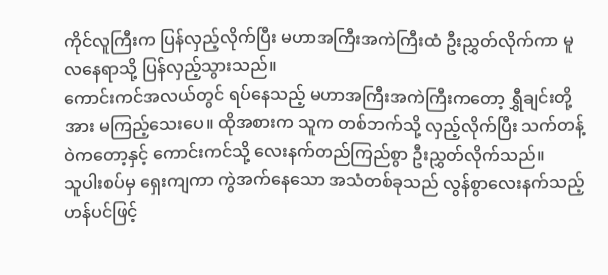ကိုင်လူကြီးက ပြန်လှည့်လိုက်ပြီး မဟာအကြီးအကဲကြီးထံ ဦးညွှတ်လိုက်ကာ မူလနေရာသို့ ပြန်လှည့်သွားသည်။
ကောင်းကင်အလယ်တွင် ရပ်နေသည့် မဟာအကြီးအကဲကြီးကတော့ ရွှီချင်းတို့အား မကြည့်သေးပေ။ ထိုအစားက သူက တစ်ဘက်သို့ လှည့်လိုက်ပြီး သက်တန့်ဝဲကတော့နှင့် ကောင်းကင်သို့ လေးနက်တည်ကြည်စွာ ဦးညွှတ်လိုက်သည်။
သူပါးစပ်မှ ရှေးကျကာ ကွဲအက်နေသော အသံတစ်ခုသည် လွန်စွာလေးနက်သည့် ဟန်ပင်ဖြင့်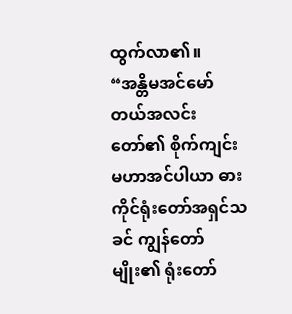ထွက်လာ၏။
“အန္တိမအင်မော်တယ်အလင်းတော်၏ စိုက်ကျင်းမဟာအင်ပါယာ ဓားကိုင်ရုံးတော်အရှင်သခင် ကျွန်တော်မျိုး၏ ရုံးတော်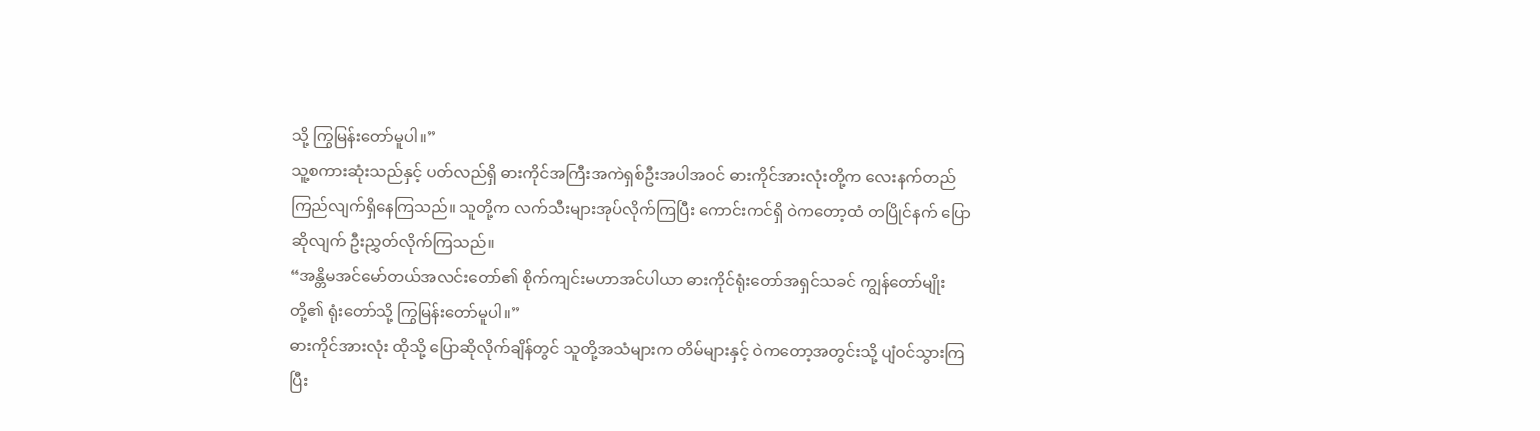သို့ ကြွမြန်းတော်မူပါ။”
သူ့စကားဆုံးသည်နှင့် ပတ်လည်ရှိ ဓားကိုင်အကြီးအကဲရှစ်ဦးအပါအဝင် ဓားကိုင်အားလုံးတို့က လေးနက်တည်ကြည်လျက်ရှိနေကြသည်။ သူတို့က လက်သီးများအုပ်လိုက်ကြပြီး ကောင်းကင်ရှိ ဝဲကတော့ထံ တပြိုင်နက် ပြောဆိုလျက် ဦးညွှတ်လိုက်ကြသည်။
“အန္တိမအင်မော်တယ်အလင်းတော်၏ စိုက်ကျင်းမဟာအင်ပါယာ ဓားကိုင်ရုံးတော်အရှင်သခင် ကျွန်တော်မျိုးတို့၏ ရုံးတော်သို့ ကြွမြန်းတော်မူပါ။”
ဓားကိုင်အားလုံး ထိုသို့ ပြောဆိုလိုက်ချိန်တွင် သူတို့အသံများက တိမ်များနှင့် ဝဲကတော့အတွင်းသို့ ပျံဝင်သွားကြပြီး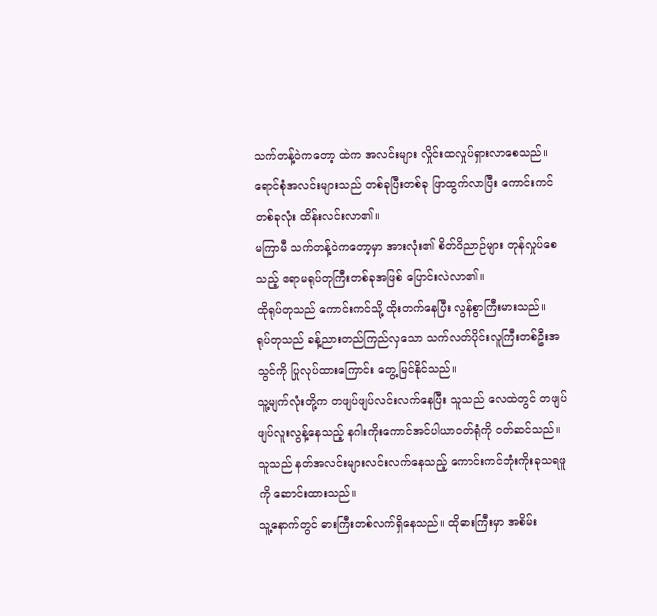သက်တန့်ဝဲကတော့ ထဲက အလင်းများ လှိုင်းထလှုပ်ရှားလာစေသည်။
ရောင်စုံအလင်းများသည် တစ်ခုပြီးတစ်ခု ဖြာထွက်လာပြီး ကောင်းကင်တစ်ခုလုံး ထိန်းလင်းလာ၏။
မကြာမီ သက်တန့်ဝဲကတော့မှာ အားလုံး၏ စိတ်ဝိညာဉ်များ တုန်လှုပ်စေသည့် ဧရာမရုပ်တုကြီးတစ်ခုအဖြစ် ပြောင်းလဲလာ၏။
ထိုရုပ်တုသည် ကောင်းကင်သို့ ထိုးတက်နေပြီး လွန်စွာကြီးမားသည်။
ရုပ်တုသည် ခန့်ညားတည်ကြည်လှသော သက်လတ်ပိုင်းလူကြီးတစ်ဦးအသွင်ကို ပြုလုပ်ထားကြောင်း တွေ့မြင်နိုင်သည်။
သူ့မျက်လုံးတို့က တဖျပ်ဖျပ်လင်းလက်နေပြီး သူသည် လေထဲတွင် တဖျပ်ဖျပ်လူးလွန့်နေသည့် နဂါးကိုးကောင်အင်ပါယာဝတ်ရုံကို ဝတ်ဆင်သည်။
သူသည် နတ်အလင်းများလင်းလက်နေသည့် ကောင်းကင်ဘုံးကိုးခုသရဖူကို ဆောင်းထားသည်။
သူ့နောက်တွင် ဓားကြီးတစ်လက်ရှိနေသည်။ ထိုဓားကြီးမှာ အစိမ်း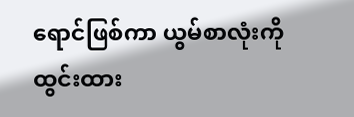ရောင်ဖြစ်ကာ ယွမ်စာလုံးကို ထွင်းထား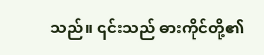သည်။ ၎င်းသည် ဓားကိုင်တို့၏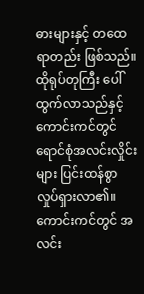ဓားများနှင့် တထေရာတည်း ဖြစ်သည်။
ထိုရုပ်တုကြီး ပေါ်ထွက်လာသည်နှင့် ကောင်းကင်တွင် ရောင်စုံအလင်းလှိုင်းများ ပြင်းထန်စွာလှုပ်ရှားလာ၏။
ကောင်းကင်တွင် အလင်း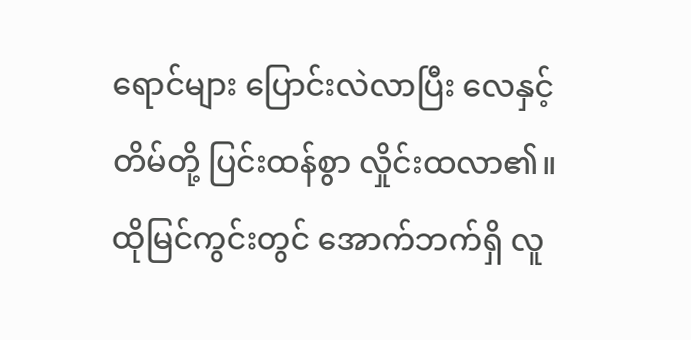ရောင်များ ပြောင်းလဲလာပြီး လေနှင့်တိမ်တို့ ပြင်းထန်စွာ လှိုင်းထလာ၏။
ထိုမြင်ကွင်းတွင် အောက်ဘက်ရှိ လူ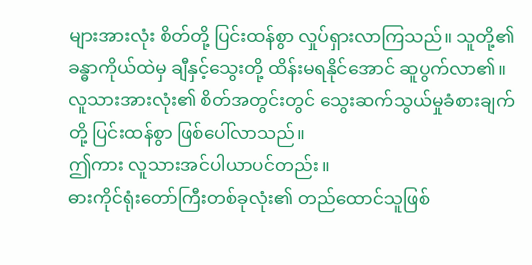များအားလုံး စိတ်တို့ ပြင်းထန်စွာ လှုပ်ရှားလာကြသည်။ သူတို့၏ ခန္ဓာကိုယ်ထဲမှ ချီနှင့်သွေးတို့ ထိန်းမရနိုင်အောင် ဆူပွက်လာ၏။
လူသားအားလုံး၏ စိတ်အတွင်းတွင် သွေးဆက်သွယ်မှုခံစားချက်တို့ ပြင်းထန်စွာ ဖြစ်ပေါ်လာသည်။
ဤကား လူသားအင်ပါယာပင်တည်း။
ဓားကိုင်ရုံးတော်ကြီးတစ်ခုလုံး၏ တည်ထောင်သူဖြစ်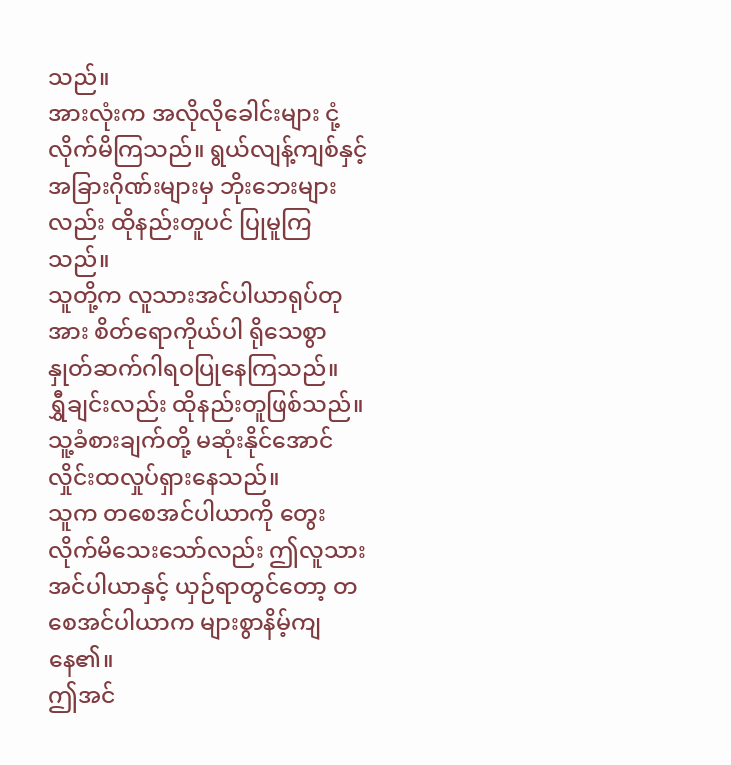သည်။
အားလုံးက အလိုလိုခေါင်းများ ငုံ့လိုက်မိကြသည်။ ရွယ်လျန့်ကျစ်နှင့် အခြားဂိုဏ်းများမှ ဘိုးဘေးများလည်း ထိုနည်းတူပင် ပြုမူကြသည်။
သူတို့က လူသားအင်ပါယာရုပ်တုအား စိတ်ရောကိုယ်ပါ ရိုသေစွာ နှုတ်ဆက်ဂါရဝပြုနေကြသည်။
ရွှီချင်းလည်း ထိုနည်းတူဖြစ်သည်။ သူ့ခံစားချက်တို့ မဆုံးနိုင်အောင် လှိုင်းထလှုပ်ရှားနေသည်။
သူက တစေအင်ပါယာကို တွေးလိုက်မိသေးသော်လည်း ဤလူသားအင်ပါယာနှင့် ယှဉ်ရာတွင်တော့ တစေအင်ပါယာက များစွာနိမ့်ကျနေ၏။
ဤအင်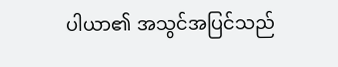ပါယာ၏ အသွင်အပြင်သည်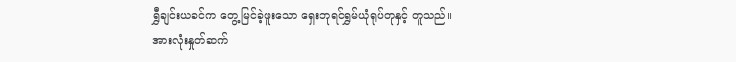ရွှီချင်းယခင်က တွေ့မြင်ခဲ့ဖူးသော ရှေးဘုရင်ရွှမ်ယုံရုပ်တုနှင့် တူသည်။
အားလုံးနှုတ်ဆက်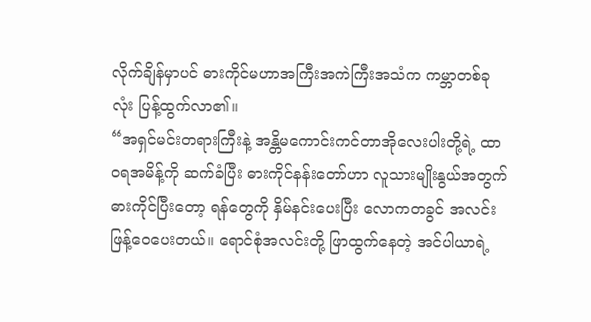လိုက်ချိန်မှာပင် ဓားကိုင်မဟာအကြီးအကဲကြီးအသံက ကမ္ဘာတစ်ခုလုံး ပြန့်ထွက်လာ၏။
“အရှင်မင်းတရားကြီးနဲ့ အန္တိမကောင်းကင်တာအိုလေးပါးတို့ရဲ့ ထာဝရအမိန့်ကို ဆက်ခံပြီး ဓားကိုင်နန်းတော်ဟာ လူသားမျိုးနွယ်အတွက် ဓားကိုင်ပြီးတော့ ရန်တွေကို နှိမ်နင်းပေးပြီး လောကတခွင် အလင်း ဖြန့်ဝေပေးတယ်။ ရောင်စုံအလင်းတို့ ဖြာထွက်နေတဲ့ အင်ပါယာရဲ့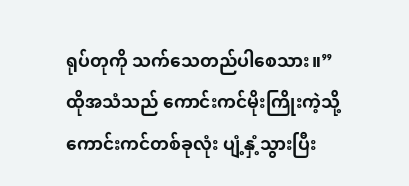ရုပ်တုကို သက်သေတည်ပါစေသား။”
ထိုအသံသည် ကောင်းကင်မိုးကြိုးကဲ့သို့ ကောင်းကင်တစ်ခုလုံး ပျံ့နှံ့သွားပြီး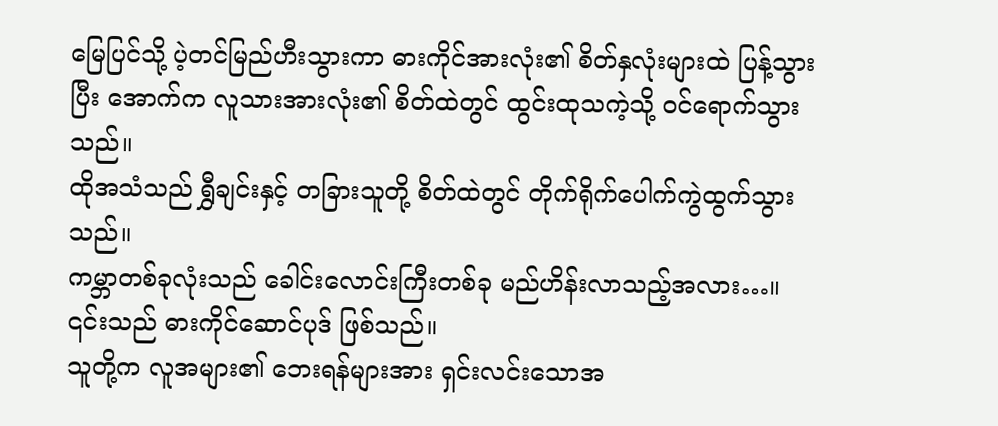မြေပြင်သို့ ပဲ့တင်မြည်ဟီးသွားကာ ဓားကိုင်အားလုံး၏ စိတ်နှလုံးများထဲ ပြန့်သွားပြီး အောက်က လူသားအားလုံး၏ စိတ်ထဲတွင် ထွင်းထုသကဲ့သို့ ဝင်ရောက်သွားသည်။
ထိုအသံသည် ရွှီချင်းနှင့် တခြားသူတို့ စိတ်ထဲတွင် တိုက်ရိုက်ပေါက်ကွဲထွက်သွားသည်။
ကမ္ဘာတစ်ခုလုံးသည် ခေါင်းလောင်းကြီးတစ်ခု မည်ဟိန်းလာသည့်အလား…။
၎င်းသည် ဓားကိုင်ဆောင်ပုဒ် ဖြစ်သည်။
သူတို့က လူအများ၏ ဘေးရန်များအား ရှင်းလင်းသောအ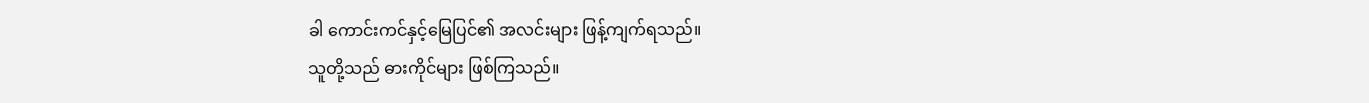ခါ ကောင်းကင်နှင့်မြေပြင်၏ အလင်းများ ဖြန့်ကျက်ရသည်။
သူတို့သည် ဓားကိုင်များ ဖြစ်ကြသည်။